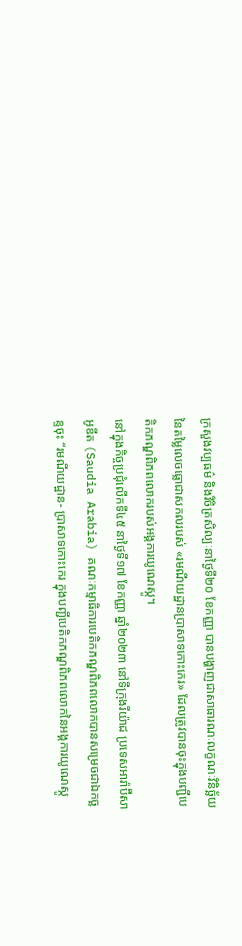ក្រសួងវប្បធម៌ និងវិចិត្រសិល្បៈនាថ្ងៃទី២០ ខែកញ្ញា បានបង្ហាញជាសាធារណៈលក្ខណៈវិនិច្ឆ័យនៃតម្លៃលេចធ្លោជាសកលរបស់ «រមណីយដ្ឋានប្រាសាទកោះកេរ» ដែលត្រូវបានចុះក្នុងបញ្ជីបេតិកភណ្ឌពិភពលោករបស់អង្គការយូណេស្កូ។
នៅក្នុងកិច្ចប្រជុំលើកទី៤៥ នាថ្ងៃទី១៧ ខែកញ្ញា ឆ្នាំ២០២៣ នៅទីក្រុងរីយ៉ាដ ប្រទេសអារ៉ាប៊ីសាអូឌីត (Saudia Arabia) គណៈកម្មាធិការបេតិកភណ្ឌពិភពលោកបានសម្រេចជាឯកច្ឆន្ទចុះ “រមណីយដ្ឋាន- ប្រាសាទកោះកេរ ក្នុងបញ្ជីបេតិកភណ្ឌពិភពលោកនៃអង្គការយូណេស្កូ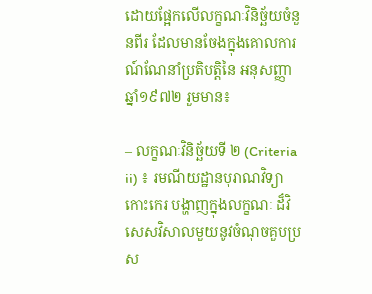ដោយផ្អែកលើលក្ខណៈវិនិច្ឆ័យចំនួនពីរ ដែលមានចែងក្នុងគោលការណ៍ណែនាំប្រតិបត្តិនៃ អនុសញ្ញាឆ្នាំ១៩៧២ រួមមាន៖

– លក្ខណៈវិនិច្ឆ័យទី ២ (Criteria ii) ៖ រមណីយដ្ឋានបុរាណវិទ្យាកោះកេរ បង្ហាញក្នុងលក្ខណៈ ដ៏វិសេសវិសាលមួយនូវចំណុចគួបប្រស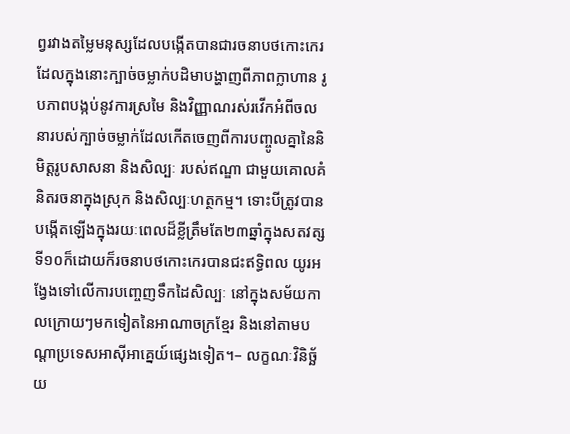ព្វរវាងតម្លៃមនុស្សដែលបង្កើតបានជារចនាបថកោះកេរ ដែលក្នុងនោះក្បាច់ចម្លាក់បដិមាបង្ហាញពីភាពក្លាហាន រូបភាពបង្កប់នូវការស្រមៃ និងវិញ្ញាណរស់រវើកអំពីចលនារបស់ក្បាច់ចម្លាក់ដែលកើតចេញពីការបញ្ចូលគ្នានៃនិមិត្ដរូបសាសនា និងសិល្បៈ របស់ឥណ្ឌា ជាមួយគោលគំនិតរចនាក្នុងស្រុក និងសិល្បៈហត្ថកម្ម។ ទោះបីត្រូវបានបង្កើតឡើងក្នុងរយៈពេលដ៏ខ្លីត្រឹមតែ២៣ឆ្នាំក្នុងសតវត្សទី១០ក៏ដោយក៏រចនាបថកោះកេរបានជះឥទ្ធិពល យូរអង្វែងទៅលើការបញ្ចេញទឹកដៃសិល្បៈ នៅក្នុងសម័យកាលក្រោយៗមកទៀតនៃអាណាចក្រខ្មែរ និងនៅតាមបណ្តាប្រទេសអាស៊ីអាគ្នេយ៍ផ្សេងទៀត។– លក្ខណៈវិនិច្ឆ័យ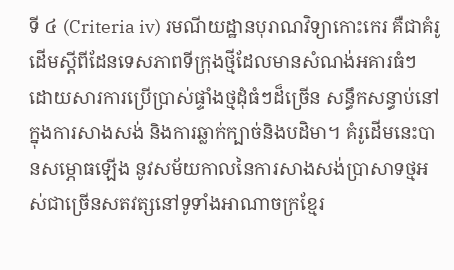ទី ៤ (Criteria iv) រមណីយដ្ឋានបុរាណវិទ្យាកោះកេរ គឺជាគំរូដើមស្ដីពីដែនទេសភាពទីក្រុងថ្មីដែលមានសំណង់អគារធំៗ ដោយសារការប្រើប្រាស់ផ្ទាំងថ្មដុំធំៗដ៏ច្រើន សន្ធឹកសន្ធាប់នៅក្នុងការសាងសង់ និងការឆ្លាក់ក្បាច់និងបដិមា។ គំរូដើមនេះបានសម្ភោធឡើង នូវសម័យកាលនៃការសាងសង់ប្រាសាទថ្មអស់ជាច្រើនសតវត្សនៅទូទាំងអាណាចក្រខ្មែរ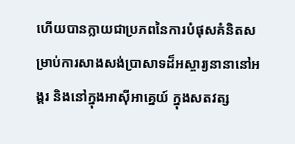ហើយបានក្លាយជាប្រភពនៃការបំផុសគំនិតសម្រាប់ការសាងសង់ប្រាសាទដ៏អស្ចារ្យនានានៅអង្គរ និងនៅក្នុងអាស៊ីអាគ្នេយ៍ ក្នុងសតវត្ស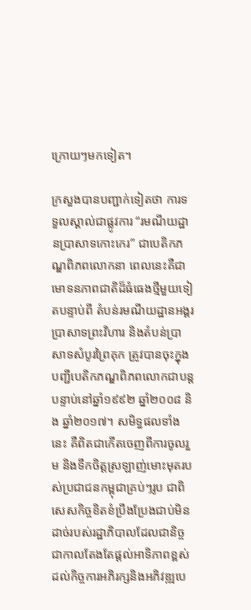ក្រោយៗមកទៀត។

ក្រសួងបានបញ្ជាក់ទៀតថា ការទទួលស្គាល់ជាផ្លូវការ “រមណីយដ្ឋានប្រាសាទកោះកេរ” ជាបេតិកភណ្ឌពិភពលោកនា ពេលនេះគឺជាមោទនភាពជាតិដ៏ធំធេងថ្មីមួយទៀតបន្ទាប់ពី តំបន់រមណីយដ្ឋានអង្គរ ប្រាសាទព្រះវិហារ និងតំបន់ប្រាសាទសំបូរព្រៃគុក ត្រូវបានចុះក្នុងបញ្ជីបេតិកភណ្ឌពិភពលោកជាបន្តបន្ទាប់នៅឆ្នាំ១៩៩២ ឆ្នាំ២០០៨ និង ឆ្នាំ២០១៧។ សមិទ្ធផលទាំងនេះ គឺពិតជាកើតចេញពីការចូលរួម និងទឹកចិត្តស្រឡាញ់មោះមុតរបស់ប្រជាជនកម្ពុជាគ្រប់ៗរូប ជាពិសេសកិច្ចខិតខំប្រឹងប្រែងជាប់មិនដាច់របស់រដ្ឋាភិបាលដែលជានិច្ច ជាកាលតែងតែផ្ដល់អាទិភាពខ្ពស់ដល់កិច្ចការអភិរក្សនិងអភិវឌ្ឍបេ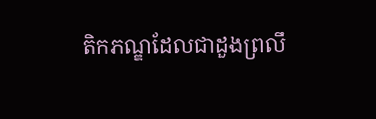តិកភណ្ឌដែលជាដួងព្រលឹ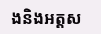ងនិងអត្តស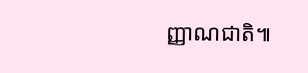ញ្ញាណជាតិ៕